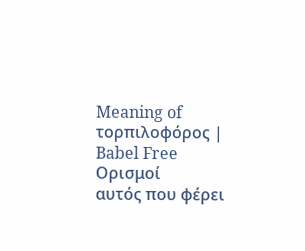Meaning of τορπιλοφόρος | Babel Free
Ορισμοί
αυτός που φέρει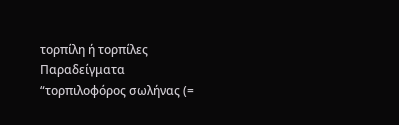τορπίλη ή τορπίλες
Παραδείγματα
“τορπιλοφόρος σωλήνας (=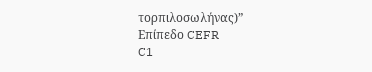τορπιλοσωλήνας)”
Επίπεδο CEFR
C1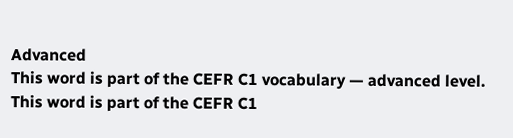Advanced
This word is part of the CEFR C1 vocabulary — advanced level.
This word is part of the CEFR C1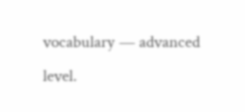vocabulary — advanced level.